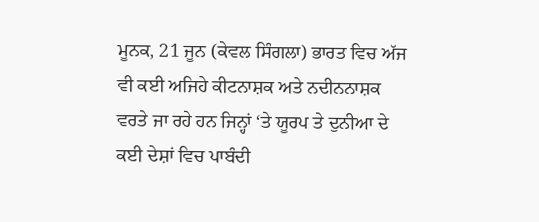ਮੂਨਕ, 21 ਜੂਨ (ਕੇਵਲ ਸਿੰਗਲਾ) ਭਾਰਤ ਵਿਚ ਅੱਜ ਵੀ ਕਈ ਅਜਿਹੇ ਕੀਟਨਾਸ਼ਕ ਅਤੇ ਨਦੀਨਨਾਸ਼ਕ ਵਰਤੇ ਜਾ ਰਹੇ ਹਨ ਜਿਨ੍ਹਾਂ ‘ਤੇ ਯੂਰਪ ਤੇ ਦੁਨੀਆ ਦੇ ਕਈ ਦੇਸ਼ਾਂ ਵਿਚ ਪਾਬੰਦੀ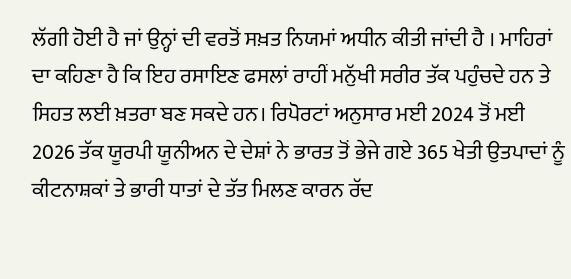ਲੱਗੀ ਹੋਈ ਹੈ ਜਾਂ ਉਨ੍ਹਾਂ ਦੀ ਵਰਤੋਂ ਸਖ਼ਤ ਨਿਯਮਾਂ ਅਧੀਨ ਕੀਤੀ ਜਾਂਦੀ ਹੈ । ਮਾਹਿਰਾਂ ਦਾ ਕਹਿਣਾ ਹੈ ਕਿ ਇਹ ਰਸਾਇਣ ਫਸਲਾਂ ਰਾਹੀਂ ਮਨੁੱਖੀ ਸਰੀਰ ਤੱਕ ਪਹੁੰਚਦੇ ਹਨ ਤੇ ਸਿਹਤ ਲਈ ਖ਼ਤਰਾ ਬਣ ਸਕਦੇ ਹਨ। ਰਿਪੋਰਟਾਂ ਅਨੁਸਾਰ ਮਈ 2024 ਤੋਂ ਮਈ 2026 ਤੱਕ ਯੂਰਪੀ ਯੂਨੀਅਨ ਦੇ ਦੇਸ਼ਾਂ ਨੇ ਭਾਰਤ ਤੋਂ ਭੇਜੇ ਗਏ 365 ਖੇਤੀ ਉਤਪਾਦਾਂ ਨੂੰ ਕੀਟਨਾਸ਼ਕਾਂ ਤੇ ਭਾਰੀ ਧਾਤਾਂ ਦੇ ਤੱਤ ਮਿਲਣ ਕਾਰਨ ਰੱਦ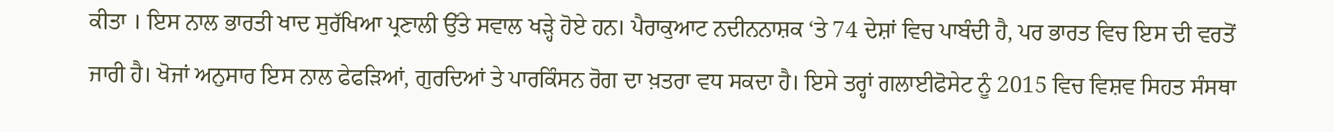ਕੀਤਾ । ਇਸ ਨਾਲ ਭਾਰਤੀ ਖਾਦ ਸੁਰੱਖਿਆ ਪ੍ਰਣਾਲੀ ਉੱਤੇ ਸਵਾਲ ਖੜ੍ਹੇ ਹੋਏ ਹਨ। ਪੈਰਾਕੁਆਟ ਨਦੀਨਨਾਸ਼ਕ ‘ਤੇ 74 ਦੇਸ਼ਾਂ ਵਿਚ ਪਾਬੰਦੀ ਹੈ, ਪਰ ਭਾਰਤ ਵਿਚ ਇਸ ਦੀ ਵਰਤੋਂ ਜਾਰੀ ਹੈ। ਖੋਜਾਂ ਅਨੁਸਾਰ ਇਸ ਨਾਲ ਫੇਫੜਿਆਂ, ਗੁਰਦਿਆਂ ਤੇ ਪਾਰਕਿੰਸਨ ਰੋਗ ਦਾ ਖ਼ਤਰਾ ਵਧ ਸਕਦਾ ਹੈ। ਇਸੇ ਤਰ੍ਹਾਂ ਗਲਾਈਫੋਸੇਟ ਨੂੰ 2015 ਵਿਚ ਵਿਸ਼ਵ ਸਿਹਤ ਸੰਸਥਾ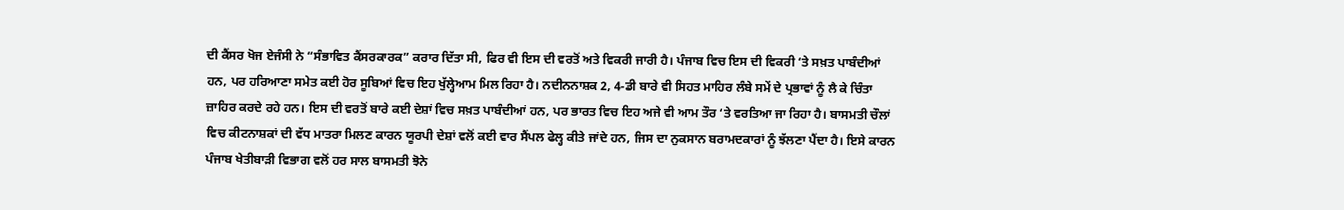ਦੀ ਕੈਂਸਰ ਖੋਜ ਏਜੰਸੀ ਨੇ “ਸੰਭਾਵਿਤ ਕੈਂਸਰਕਾਰਕ” ਕਰਾਰ ਦਿੱਤਾ ਸੀ, ਫਿਰ ਵੀ ਇਸ ਦੀ ਵਰਤੋਂ ਅਤੇ ਵਿਕਰੀ ਜਾਰੀ ਹੈ। ਪੰਜਾਬ ਵਿਚ ਇਸ ਦੀ ਵਿਕਰੀ ‘ਤੇ ਸਖ਼ਤ ਪਾਬੰਦੀਆਂ ਹਨ, ਪਰ ਹਰਿਆਣਾ ਸਮੇਤ ਕਈ ਹੋਰ ਸੂਬਿਆਂ ਵਿਚ ਇਹ ਖੁੱਲ੍ਹੇਆਮ ਮਿਲ ਰਿਹਾ ਹੈ। ਨਦੀਨਨਾਸ਼ਕ 2, 4-ਡੀ ਬਾਰੇ ਵੀ ਸਿਹਤ ਮਾਹਿਰ ਲੰਬੇ ਸਮੇਂ ਦੇ ਪ੍ਰਭਾਵਾਂ ਨੂੰ ਲੈ ਕੇ ਚਿੰਤਾ ਜ਼ਾਹਿਰ ਕਰਦੇ ਰਹੇ ਹਨ। ਇਸ ਦੀ ਵਰਤੋਂ ਬਾਰੇ ਕਈ ਦੇਸ਼ਾਂ ਵਿਚ ਸਖ਼ਤ ਪਾਬੰਦੀਆਂ ਹਨ, ਪਰ ਭਾਰਤ ਵਿਚ ਇਹ ਅਜੇ ਵੀ ਆਮ ਤੌਰ ‘ਤੇ ਵਰਤਿਆ ਜਾ ਰਿਹਾ ਹੈ। ਬਾਸਮਤੀ ਚੌਲਾਂ ਵਿਚ ਕੀਟਨਾਸ਼ਕਾਂ ਦੀ ਵੱਧ ਮਾਤਰਾ ਮਿਲਣ ਕਾਰਨ ਯੂਰਪੀ ਦੇਸ਼ਾਂ ਵਲੋਂ ਕਈ ਵਾਰ ਸੈਂਪਲ ਫੇਲ੍ਹ ਕੀਤੇ ਜਾਂਦੇ ਹਨ, ਜਿਸ ਦਾ ਨੁਕਸਾਨ ਬਰਾਮਦਕਾਰਾਂ ਨੂੰ ਝੱਲਣਾ ਪੈਂਦਾ ਹੈ। ਇਸੇ ਕਾਰਨ ਪੰਜਾਬ ਖੇਤੀਬਾੜੀ ਵਿਭਾਗ ਵਲੋਂ ਹਰ ਸਾਲ ਬਾਸਮਤੀ ਝੋਨੇ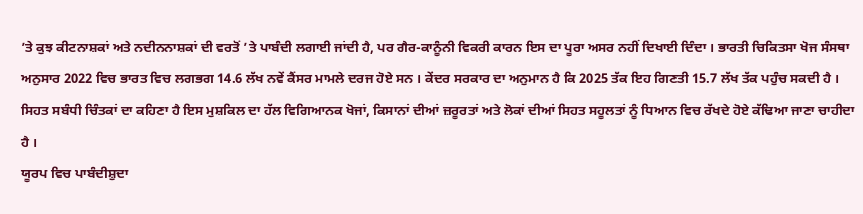’ਤੇ ਕੁਝ ਕੀਟਨਾਸ਼ਕਾਂ ਅਤੇ ਨਦੀਨਨਾਸ਼ਕਾਂ ਦੀ ਵਰਤੋਂ ’ਤੇ ਪਾਬੰਦੀ ਲਗਾਈ ਜਾਂਦੀ ਹੈ, ਪਰ ਗੈਰ-ਕਾਨੂੰਨੀ ਵਿਕਰੀ ਕਾਰਨ ਇਸ ਦਾ ਪੂਰਾ ਅਸਰ ਨਹੀਂ ਦਿਖਾਈ ਦਿੰਦਾ । ਭਾਰਤੀ ਚਿਕਿਤਸਾ ਖੋਜ ਸੰਸਥਾ ਅਨੁਸਾਰ 2022 ਵਿਚ ਭਾਰਤ ਵਿਚ ਲਗਭਗ 14.6 ਲੱਖ ਨਵੇਂ ਕੈਂਸਰ ਮਾਮਲੇ ਦਰਜ ਹੋਏ ਸਨ । ਕੇਂਦਰ ਸਰਕਾਰ ਦਾ ਅਨੁਮਾਨ ਹੈ ਕਿ 2025 ਤੱਕ ਇਹ ਗਿਣਤੀ 15.7 ਲੱਖ ਤੱਕ ਪਹੁੰਚ ਸਕਦੀ ਹੈ । ਸਿਹਤ ਸਬੰਧੀ ਚਿੰਤਕਾਂ ਦਾ ਕਹਿਣਾ ਹੈ ਇਸ ਮੁਸ਼ਕਿਲ ਦਾ ਹੱਲ ਵਿਗਿਆਨਕ ਖੋਜਾਂ, ਕਿਸਾਨਾਂ ਦੀਆਂ ਜ਼ਰੂਰਤਾਂ ਅਤੇ ਲੋਕਾਂ ਦੀਆਂ ਸਿਹਤ ਸਹੂਲਤਾਂ ਨੂੰ ਧਿਆਨ ਵਿਚ ਰੱਖਦੇ ਹੋਏ ਕੱਢਿਆ ਜਾਣਾ ਚਾਹੀਦਾ ਹੈ ।
ਯੂਰਪ ਵਿਚ ਪਾਬੰਦੀਸ਼ੁਦਾ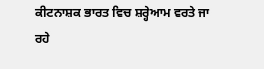ਕੀਟਨਾਸ਼ਕ ਭਾਰਤ ਵਿਚ ਸ਼ਰ੍ਹੇਆਮ ਵਰਤੇ ਜਾ ਰਹੇ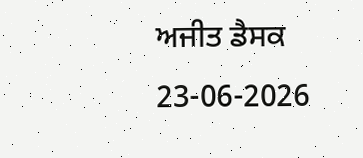ਅਜੀਤ ਡੈਸਕ
23-06-2026